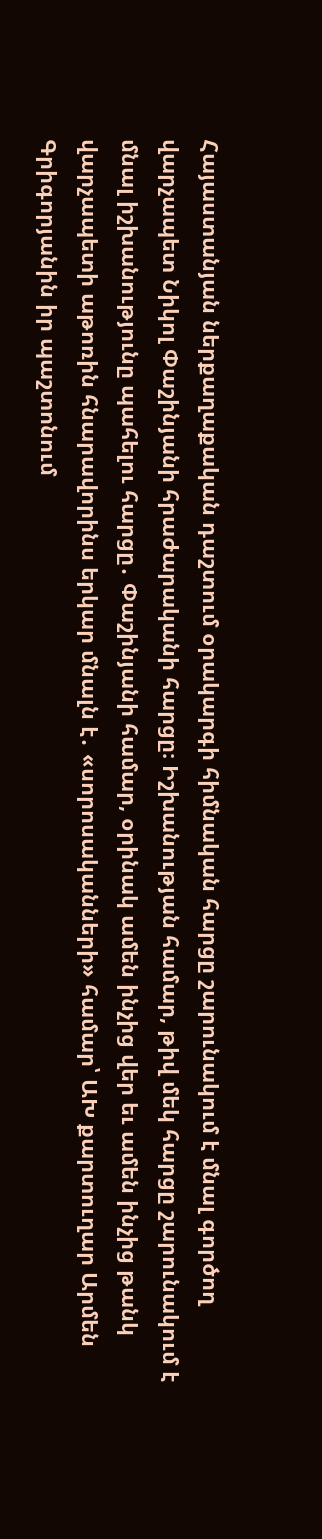Հայաստանյան ներքաղաքական դաշտում օրակարգի հիմնական հարցը շարունակում է մնալ գործող վարչապետ Նիկոլ Փաշինյանի հրաժարականի հարցը։ Իշխանության համար, թիվ մեկ հարցը շարունակում է մնալ իշխանությունը պահելու հարցը․ Փաշինյանի համար, օրինակ ամեն ինչից վեր եւ ամեն ինչից թանկ վարչապետի աթոռին հնարավորինս երկար մնալն է․ «սորոսականների» համար՝ ԱԽ քարտուղար Արմեն Գրիգորյանին իր պաշտոնում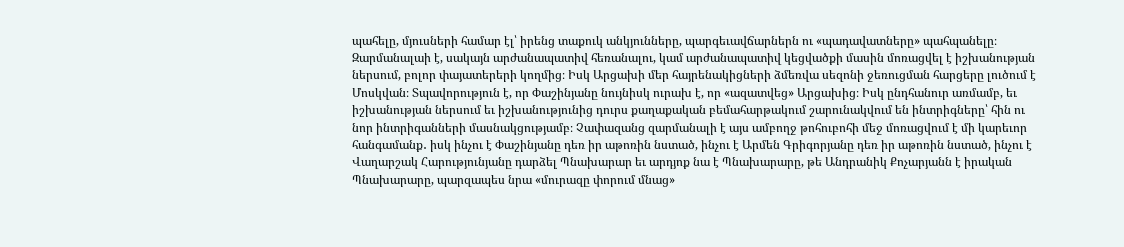պահելը, մյուսների համար էլ՝ իրենց տաքուկ անկյունները, պարգեւավճարներն ու «պադավատները» պահպանելը։ Զարմանալաի է, սակայն արժանապատիվ հեռանալու, կամ արժանապատիվ կեցվածքի մասին մոռացվել է իշխանության ներսում, բոլոր փայատերերի կողմից։ Իսկ Արցախի մեր հայրենակիցների ձմեռվա սեզոնի ջեռուցման հարցերը լուծում է Մոսկվան։ Տպավորություն է, որ Փաշինյանը նույնիսկ ուրախ է, որ «ազատվեց» Արցախից։ Իսկ ընդհանուր առմամբ, եւ իշխանության ներսում եւ իշխանությունից դուրս քաղաքական բեմահարթակում շարունակվում են ինտրիգները՝ հին ու նոր ինտրիգանների մասնակցությամբ։ Չափազանց զարմանալի է այս ամբողջ թոհուբոհի մեջ մոռացվում է մի կարեւոր հանգամանք․ իսկ ինչու է Փաշինյանը դեռ իր աթոռին նստած, ինչու է Արմեն Գրիգորյանը դեռ իր աթոռին նստած, ինչու է Վաղարշակ Հարությունյանը դարձել Պնախարար եւ արդյոք նա է Պնախարարը, թե Անդրանիկ Քոչարյանն է իրական Պնախարարը, պարզապես նրա «մուրազը փորում մնաց»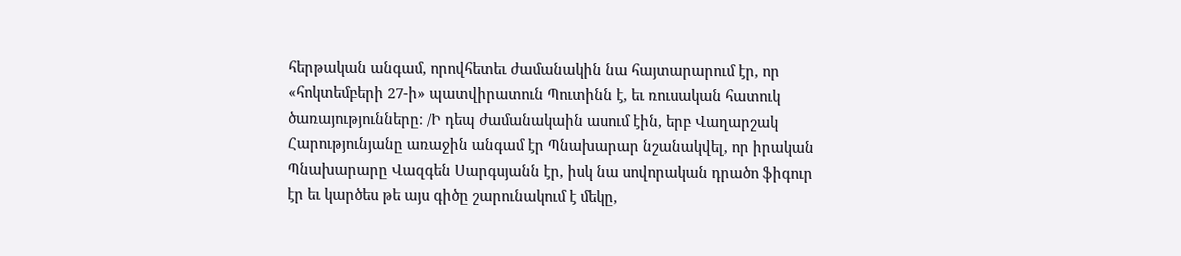հերթական անգամ, որովհետեւ ժամանակին նա հայտարարում էր, որ «հոկտեմբերի 27-ի» պատվիրատուն Պուտինն է, եւ ռուսական հատուկ ծառայությունները։ /Ի դեպ ժամանակաին ասում էին, երբ Վաղարշակ Հարությունյանը առաջին անգամ էր Պնախարար նշանակվել, որ իրական Պնախարարը Վազգեն Սարգսյանն էր, իսկ նա սովորական դրածո ֆիգուր էր եւ կարծես թե այս գիծը շարունակում է մեկը,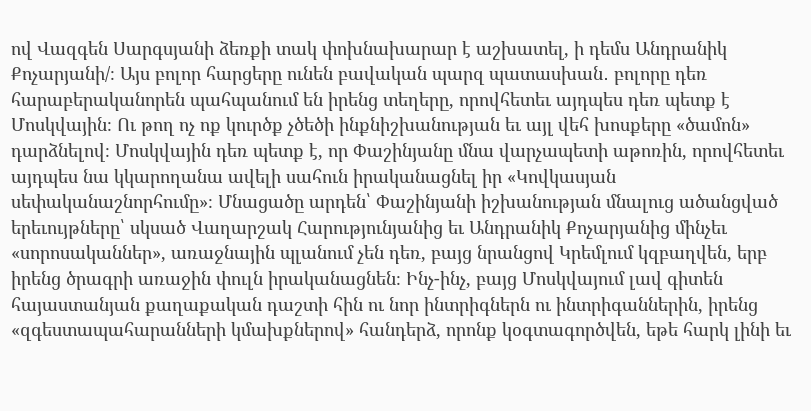ով Վազգեն Սարգսյանի ձեռքի տակ փոխնախարար է աշխատել, ի դեմս Անդրանիկ Քոչարյանի/։ Այս բոլոր հարցերը ունեն բավական պարզ պատասխան․ բոլորը դեռ հարաբերականորեն պահպանում են իրենց տեղերը, որովհետեւ այդպես դեռ պետք է Մոսկվային։ Ու թող ոչ ոք կուրծք չծեծի ինքնիշխանության եւ այլ վեհ խոսքերը «ծամոն» դարձնելով։ Մոսկվային դեռ պետք է, որ Փաշինյանը մնա վարչապետի աթոռին, որովհետեւ այդպես նա կկարողանա ավելի սահուն իրականացնել իր «Կովկասյան սեփականաշնորհումը»։ Մնացածը արդեն՝ Փաշինյանի իշխանության մնալուց ածանցված երեւույթները՝ սկսած Վաղարշակ Հարությունյանից եւ Անդրանիկ Քոչարյանից մինչեւ «սորոսականներ», առաջնային պլանում չեն դեռ, բայց նրանցով Կրեմլում կզբաղվեն, երբ իրենց ծրագրի առաջին փուլն իրականացնեն։ Ինչ-ինչ, բայց Մոսկվայում լավ գիտեն հայաստանյան քաղաքական դաշտի հին ու նոր ինտրիգներն ու ինտրիգաններին, իրենց «զգեստապահարանների կմախքներով» հանդերձ, որոնք կօգտագործվեն, եթե հարկ լինի եւ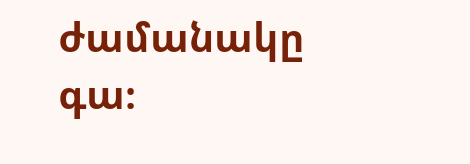ժամանակը գա։